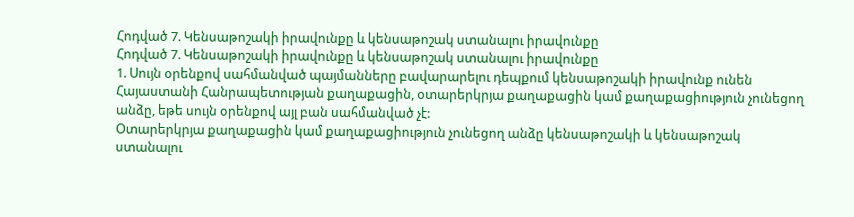Հոդված 7. Կենսաթոշակի իրավունքը և կենսաթոշակ ստանալու իրավունքը
Հոդված 7. Կենսաթոշակի իրավունքը և կենսաթոշակ ստանալու իրավունքը
1. Սույն օրենքով սահմանված պայմանները բավարարելու դեպքում կենսաթոշակի իրավունք ունեն Հայաստանի Հանրապետության քաղաքացին, օտարերկրյա քաղաքացին կամ քաղաքացիություն չունեցող անձը, եթե սույն օրենքով այլ բան սահմանված չէ:
Օտարերկրյա քաղաքացին կամ քաղաքացիություն չունեցող անձը կենսաթոշակի և կենսաթոշակ ստանալու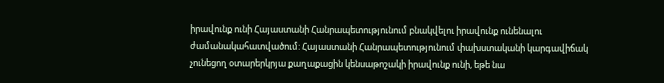իրավունք ունի Հայաստանի Հանրապետությունում բնակվելու իրավունք ունենալու ժամանակահատվածում: Հայաստանի Հանրապետությունում փախստականի կարգավիճակ չունեցող օտարերկրյա քաղաքացին կենսաթոշակի իրավունք ունի, եթե նա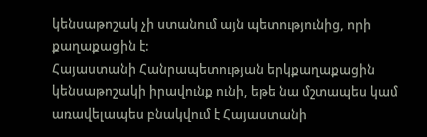կենսաթոշակ չի ստանում այն պետությունից, որի քաղաքացին է:
Հայաստանի Հանրապետության երկքաղաքացին կենսաթոշակի իրավունք ունի, եթե նա մշտապես կամ առավելապես բնակվում է Հայաստանի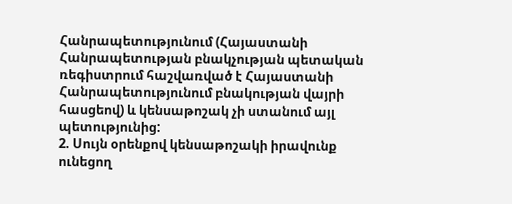Հանրապետությունում (Հայաստանի Հանրապետության բնակչության պետական ռեգիստրում հաշվառված է Հայաստանի Հանրապետությունում բնակության վայրի հասցեով) և կենսաթոշակ չի ստանում այլ պետությունից:
2. Սույն օրենքով կենսաթոշակի իրավունք ունեցող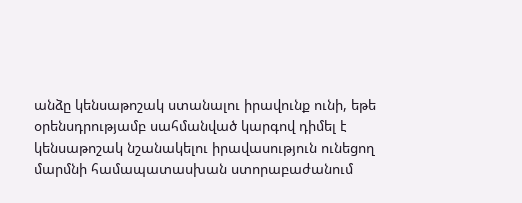անձը կենսաթոշակ ստանալու իրավունք ունի, եթե օրենսդրությամբ սահմանված կարգով դիմել է կենսաթոշակ նշանակելու իրավասություն ունեցող մարմնի համապատասխան ստորաբաժանում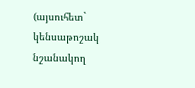(այսուհետ` կենսաթոշակ նշանակող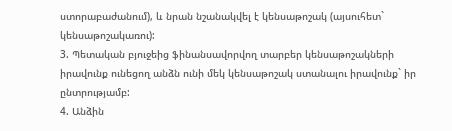ստորաբաժանում), և նրան նշանակվել է կենսաթոշակ (այսուհետ` կենսաթոշակառու):
3. Պետական բյուջեից ֆինանսավորվող տարբեր կենսաթոշակների իրավունք ունեցող անձն ունի մեկ կենսաթոշակ ստանալու իրավունք` իր ընտրությամբ:
4. Անձին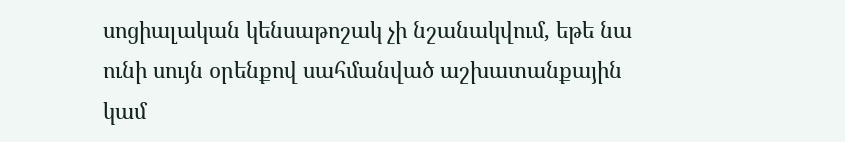սոցիալական կենսաթոշակ չի նշանակվում, եթե նա ունի սույն օրենքով սահմանված աշխատանքային կամ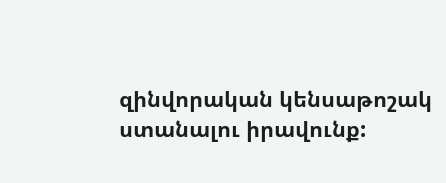զինվորական կենսաթոշակ ստանալու իրավունք: